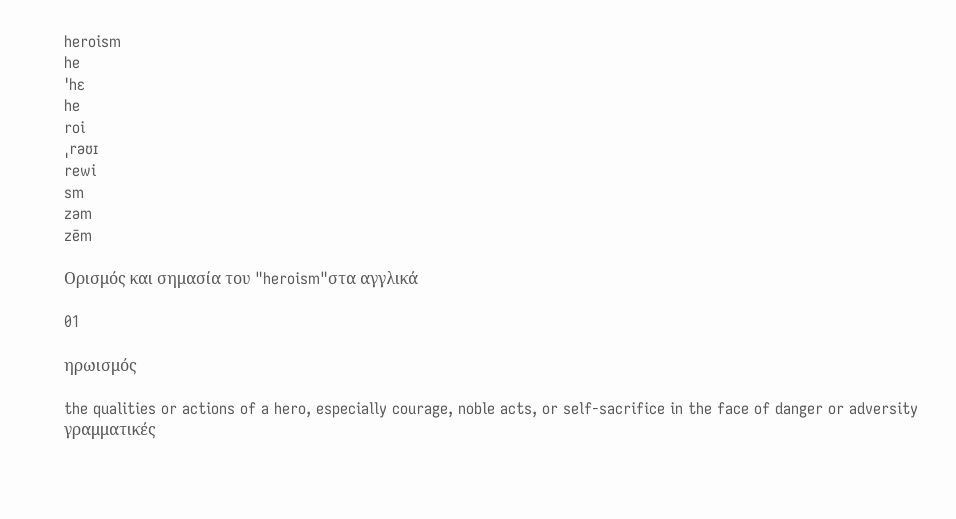heroism
he
ˈhɛ
he
roi
ˌrəʊɪ
rewi
sm
zəm
zēm

Ορισμός και σημασία του "heroism"στα αγγλικά

01

ηρωισμός

the qualities or actions of a hero, especially courage, noble acts, or self-sacrifice in the face of danger or adversity
γραμματικές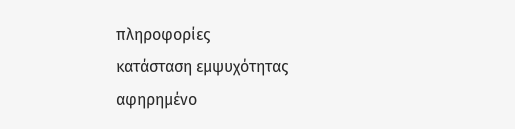πληροφορίες
κατάσταση εμψυχότητας
αφηρημένο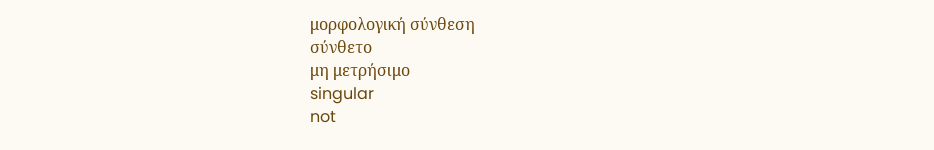μορφολογική σύνθεση
σύνθετο
μη μετρήσιμο
singular
not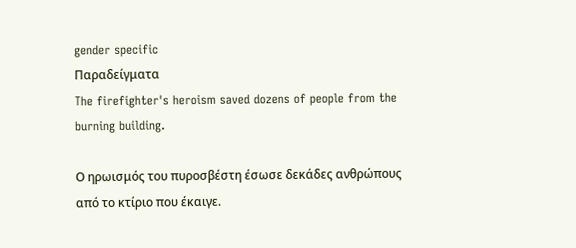gender specific
Παραδείγματα
The firefighter's heroism saved dozens of people from the burning building.

Ο ηρωισμός του πυροσβέστη έσωσε δεκάδες ανθρώπους από το κτίριο που έκαιγε.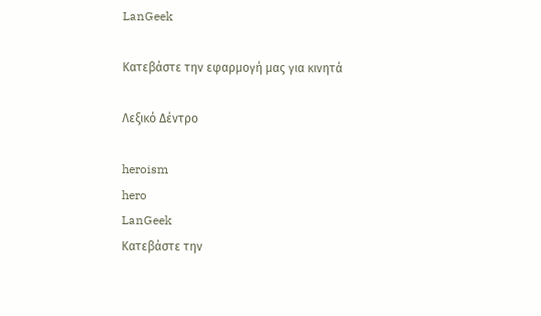LanGeek

Κατεβάστε την εφαρμογή μας για κινητά

Λεξικό Δέντρο

heroism
hero
LanGeek
Κατεβάστε την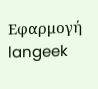Εφαρμογή
langeek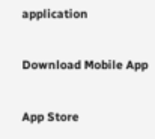application

Download Mobile App

App Store